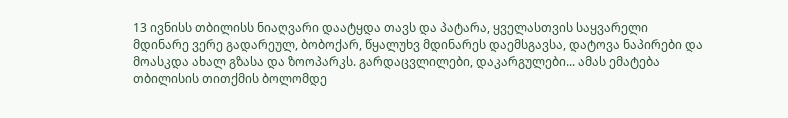13 ივნისს თბილისს ნიაღვარი დაატყდა თავს და პატარა, ყველასთვის საყვარელი მდინარე ვერე გადარეულ, ბობოქარ, წყალუხვ მდინარეს დაემსგავსა, დატოვა ნაპირები და მოასკდა ახალ გზასა და ზოოპარკს. გარდაცვლილები, დაკარგულები... ამას ემატება თბილისის თითქმის ბოლომდე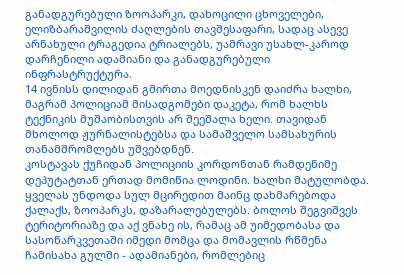განადგურებული ზოოპარკი, დახოცილი ცხოველები, ელიზბარაშვილის ძაღლების თავშესაფარი, სადაც ასევე არნახული ტრაგედია ტრიალებს, უამრავი უსახლ-კაროდ დარჩენილი ადამიანი და განადგურებული ინფრასტრუქტურა.
14 ივნისს დილიდან გმირთა მოედნისკენ დაიძრა ხალხი, მაგრამ პოლიციამ მისადგომები დაკეტა, რომ ხალხს ტექნიკის მუშაობისთვის არ შეეშალა ხელი. თავიდან მხოლოდ ჟურნალისტებსა და სამაშველო სამსახურის თანამშრომლებს უშვებდნენ.
კოსტავას ქუჩიდან პოლიციის კორდონთან რამდენიმე დეპუტატთან ერთად მომიწია ლოდინი. ხალხი მატულობდა. ყველას უნდოდა სულ მცირედით მაინც დახმარებოდა ქალაქს, ზოოპარკს, დაზარალებულებს. ბოლოს შეგვიშვეს ტერიტორიაზე და აქ ვნახე ის, რამაც ამ უიმედობასა და სასოწარკვეთაში იმედი მომცა და მომავლის რწმენა ჩამისახა გულში - ადამიანები, რომლებიც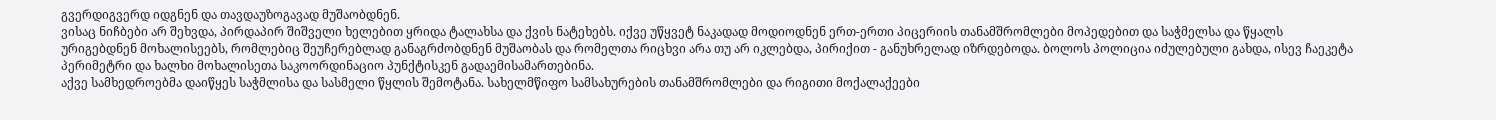გვერდიგვერდ იდგნენ და თავდაუზოგავად მუშაობდნენ.
ვისაც ნიჩბები არ შეხვდა, პირდაპირ შიშველი ხელებით ყრიდა ტალახსა და ქვის ნატეხებს. იქვე უწყვეტ ნაკადად მოდიოდნენ ერთ-ერთი პიცერიის თანამშრომლები მოპედებით და საჭმელსა და წყალს ურიგებდნენ მოხალისეებს, რომლებიც შეუჩერებლად განაგრძობდნენ მუშაობას და რომელთა რიცხვი არა თუ არ იკლებდა, პირიქით - განუხრელად იზრდებოდა. ბოლოს პოლიცია იძულებული გახდა, ისევ ჩაეკეტა პერიმეტრი და ხალხი მოხალისეთა საკოორდინაციო პუნქტისკენ გადაემისამართებინა.
აქვე სამხედროებმა დაიწყეს საჭმლისა და სასმელი წყლის შემოტანა. სახელმწიფო სამსახურების თანამშრომლები და რიგითი მოქალაქეები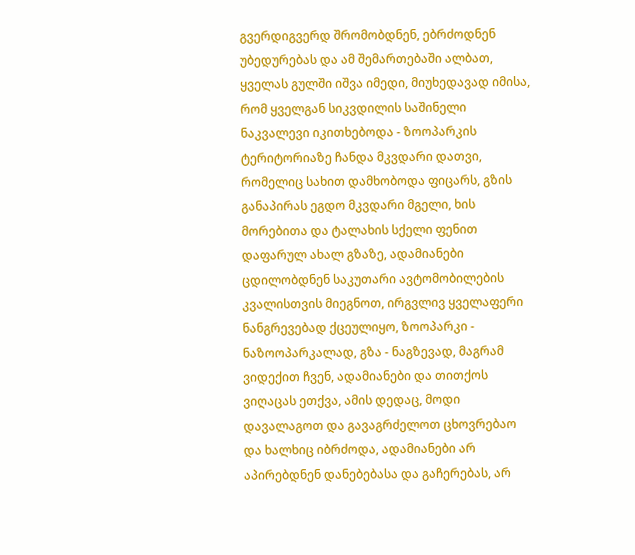გვერდიგვერდ შრომობდნენ, ებრძოდნენ უბედურებას და ამ შემართებაში ალბათ, ყველას გულში იშვა იმედი, მიუხედავად იმისა, რომ ყველგან სიკვდილის საშინელი ნაკვალევი იკითხებოდა - ზოოპარკის ტერიტორიაზე ჩანდა მკვდარი დათვი, რომელიც სახით დამხობოდა ფიცარს, გზის განაპირას ეგდო მკვდარი მგელი, ხის მორებითა და ტალახის სქელი ფენით დაფარულ ახალ გზაზე, ადამიანები ცდილობდნენ საკუთარი ავტომობილების კვალისთვის მიეგნოთ, ირგვლივ ყველაფერი ნანგრევებად ქცეულიყო, ზოოპარკი - ნაზოოპარკალად, გზა - ნაგზევად, მაგრამ ვიდექით ჩვენ, ადამიანები და თითქოს ვიღაცას ეთქვა, ამის დედაც, მოდი დავალაგოთ და გავაგრძელოთ ცხოვრებაო და ხალხიც იბრძოდა, ადამიანები არ აპირებდნენ დანებებასა და გაჩერებას, არ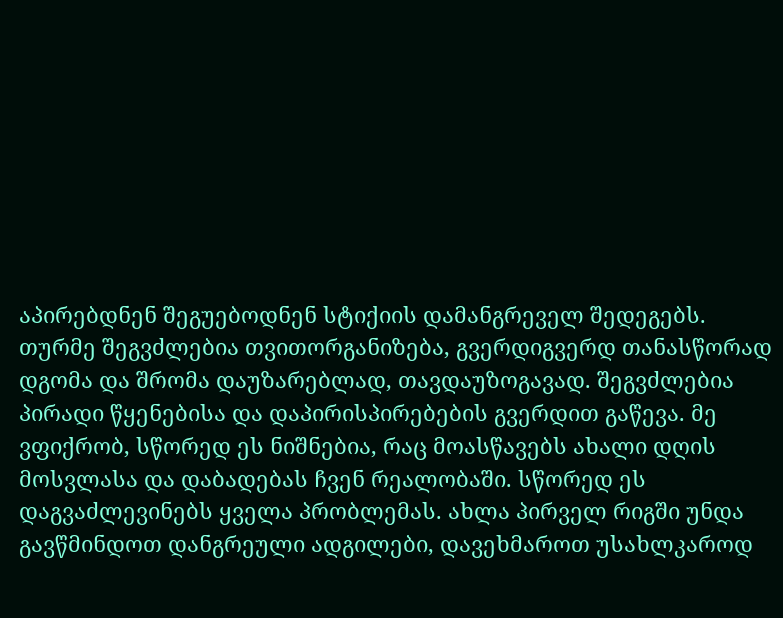აპირებდნენ შეგუებოდნენ სტიქიის დამანგრეველ შედეგებს.
თურმე შეგვძლებია თვითორგანიზება, გვერდიგვერდ თანასწორად დგომა და შრომა დაუზარებლად, თავდაუზოგავად. შეგვძლებია პირადი წყენებისა და დაპირისპირებების გვერდით გაწევა. მე ვფიქრობ, სწორედ ეს ნიშნებია, რაც მოასწავებს ახალი დღის მოსვლასა და დაბადებას ჩვენ რეალობაში. სწორედ ეს დაგვაძლევინებს ყველა პრობლემას. ახლა პირველ რიგში უნდა გავწმინდოთ დანგრეული ადგილები, დავეხმაროთ უსახლკაროდ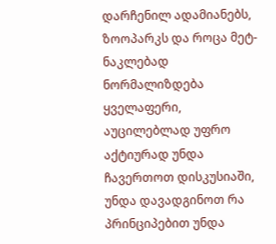დარჩენილ ადამიანებს, ზოოპარკს და როცა მეტ-ნაკლებად ნორმალიზდება ყველაფერი, აუცილებლად უფრო აქტიურად უნდა ჩავერთოთ დისკუსიაში, უნდა დავადგინოთ რა პრინციპებით უნდა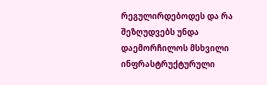რეგულირდებოდეს და რა შეზღუდვებს უნდა დაემორჩილოს მსხვილი ინფრასტრუქტურული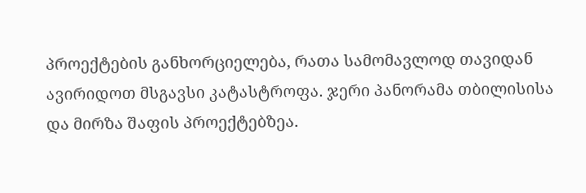პროექტების განხორციელება, რათა სამომავლოდ თავიდან ავირიდოთ მსგავსი კატასტროფა. ჯერი პანორამა თბილისისა და მირზა შაფის პროექტებზეა.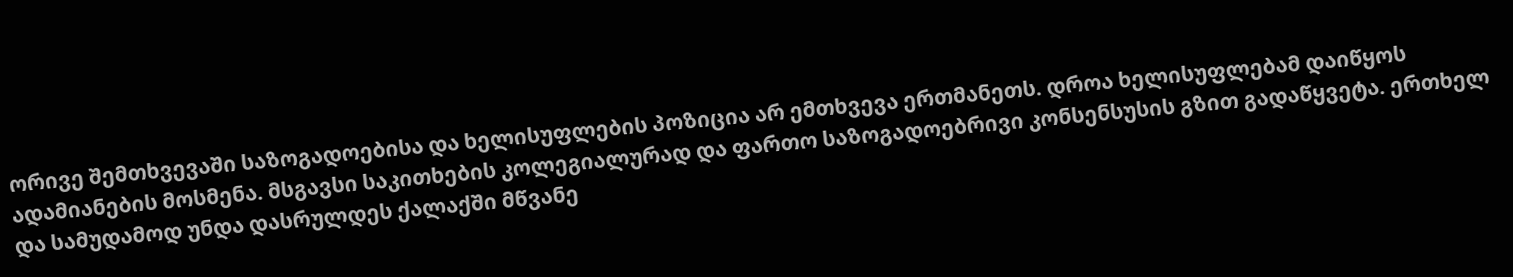ორივე შემთხვევაში საზოგადოებისა და ხელისუფლების პოზიცია არ ემთხვევა ერთმანეთს. დროა ხელისუფლებამ დაიწყოს ადამიანების მოსმენა. მსგავსი საკითხების კოლეგიალურად და ფართო საზოგადოებრივი კონსენსუსის გზით გადაწყვეტა. ერთხელ და სამუდამოდ უნდა დასრულდეს ქალაქში მწვანე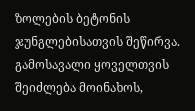ზოლების ბეტონის ჯუნგლებისათვის შეწირვა.
გამოსავალი ყოველთვის შეიძლება მოინახოს,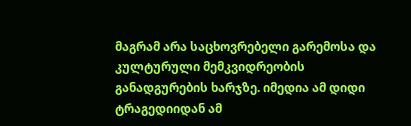მაგრამ არა საცხოვრებელი გარემოსა და კულტურული მემკვიდრეობის განადგურების ხარჯზე. იმედია ამ დიდი ტრაგედიიდან ამ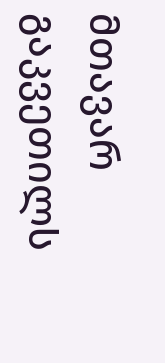მთავარ გაკვეთილს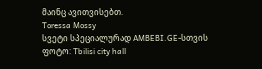მაინც ავითვისებთ.
Toressa Mossy
სვეტი სპეციალურად AMBEBI.GE-სთვის
ფოტო: Tbilisi city hall